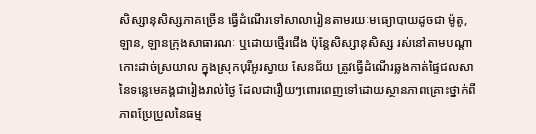សិស្សានុសិស្សភាគច្រើន ធ្វើដំណើរទៅសាលារៀនតាមរយៈមធ្យោបាយដូចជា ម៉ូតូ, ឡាន, ឡានក្រុងសាធារណៈ ឬដោយថ្មើរជើង ប៉ុន្តែសិស្សានុសិស្ស រស់នៅតាមបណ្ដាកោះដាច់ស្រយាល ក្នុងស្រុកបុរីអូរស្វាយ សែនជ័យ ត្រូវធ្វើដំណើរឆ្លងកាត់ផ្ទៃជលសានៃទន្លេមេគង្គជារៀងរាល់ថ្ងៃ ដែលជារឿយៗពោរពេញទៅដោយស្ថានភាពគ្រោះថ្នាក់ពីភាពប្រែប្រួលនៃធម្ម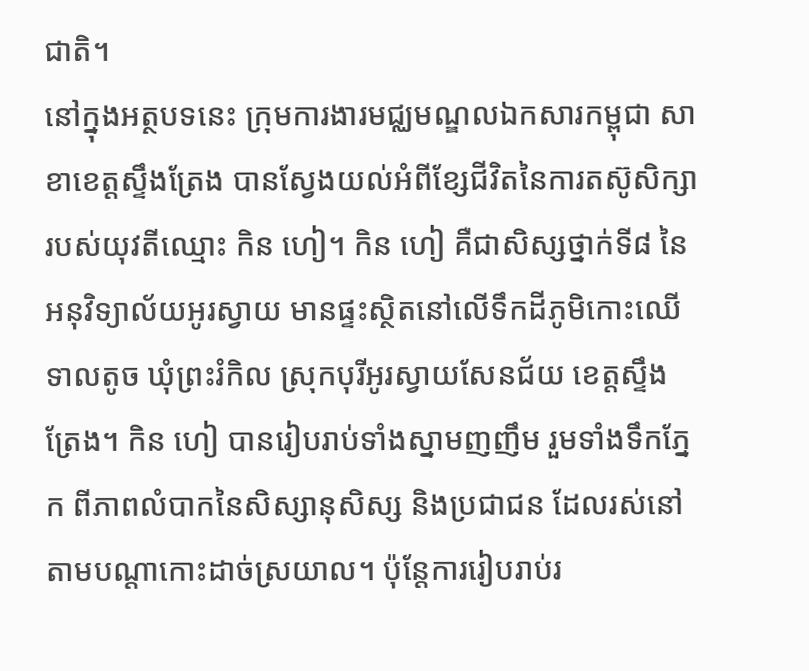ជាតិ។
នៅក្នុងអត្ថបទនេះ ក្រុមការងារមជ្ឈមណ្ឌលឯកសារកម្ពុជា សាខាខេត្តស្ទឹងត្រែង បានស្វែងយល់អំពីខ្សែជីវិតនៃការតស៊ូសិក្សារបស់យុវតីឈ្មោះ កិន ហៀ។ កិន ហៀ គឺជាសិស្សថ្នាក់ទី៨ នៃអនុវិទ្យាល័យអូរស្វាយ មានផ្ទះស្ថិតនៅលើទឹកដីភូមិកោះឈើទាលតូច ឃុំព្រះរំកិល ស្រុកបុរីអូរស្វាយសែនជ័យ ខេត្តស្ទឹងត្រែង។ កិន ហៀ បានរៀបរាប់ទាំងស្នាមញញឹម រួមទាំងទឹកភ្នែក ពីភាពលំបាកនៃសិស្សានុសិស្ស និងប្រជាជន ដែលរស់នៅតាមបណ្ដាកោះដាច់ស្រយាល។ ប៉ុន្តែការរៀបរាប់រ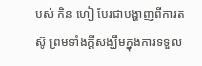បស់ កិន ហៀ បែរជាបង្ហាញពីការតស៊ូ ព្រមទាំងក្តីសង្ឃឹមក្នុងការទទួល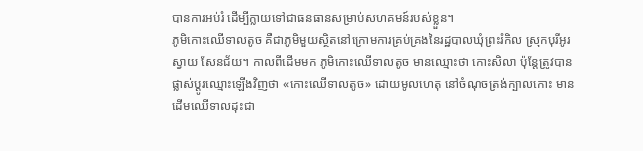បានការអប់រំ ដើម្បីក្លាយទៅជាធនធានសម្រាប់សហគមន៍របស់ខ្លួន។
ភូមិកោះឈើទាលតូច គឺជាភូមិមួយស្ថិតនៅក្រោមការគ្រប់គ្រងនៃរដ្ឋបាលឃុំព្រះរំកិល ស្រុកបុរីអូរស្វាយ សែនជ័យ។ កាលពីដើមមក ភូមិកោះឈើទាលតូច មានឈ្មោះថា កោះសិលា ប៉ុន្តែត្រូវបានផ្លាស់ប្ដូរឈ្មោះឡើងវិញថា «កោះឈើទាលតូច» ដោយមូលហេតុ នៅចំណុចត្រង់ក្បាលកោះ មានដើមឈើទាលដុះជា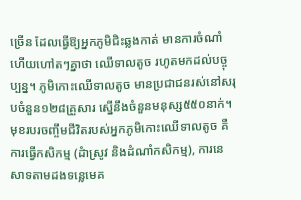ច្រើន ដែលធ្វើឱ្យអ្នកភូមិជិះឆ្លងកាត់ មានការចំណាំ ហើយហៅតៗគ្នាថា ឈើទាលតូច រហូតមកដល់បច្ចុប្បន្ន។ ភូមិកោះឈើទាលតូច មានប្រជាជនរស់នៅសរុបចំនួន១២៨គ្រួសារ ស្នើនឹងចំនួនមនុស្ស៥៥០នាក់។ មុខរបរចញ្ចឹមជីវិតរបស់អ្នកភូមិកោះឈើទាលតូច គឺការធ្វើកសិកម្ម (ដំាស្រូវ និងដំណាំកសិកម្ម), ការនេសាទតាមដងទន្លេមេគ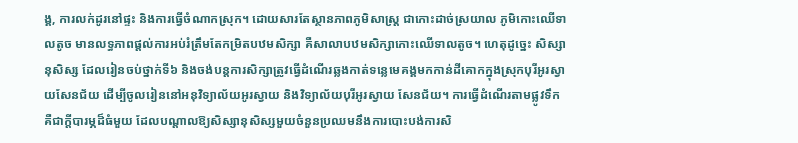ង្គ, ការលក់ដូរនៅផ្ទះ និងការធ្វើចំណាកស្រុក។ ដោយសារតែស្ថានភាពភូមិសាស្ត្រ ជាកោះដាច់ស្រយាល ភូមិកោះឈើទាលតូច មានលទ្ធភាពផ្តល់ការអប់រំត្រឹមតែកម្រិតបឋមសិក្សា គឺសាលាបឋមសិក្សាកោះឈើទាលតូច។ ហេតុដូច្នេះ សិស្សានុសិស្ស ដែលរៀនចប់ថ្នាក់ទី៦ និងចង់បន្តការសិក្សាត្រូវធ្វើដំណើរឆ្លងកាត់ទន្លេមេគង្គមកកាន់ដីគោកក្នុងស្រុកបុរីអូរស្វាយសែនជ័យ ដើម្បីចូលរៀននៅអនុវិទ្យាល័យអូរស្វាយ និងវិទ្យាល័យបុរីអូរស្វាយ សែនជ័យ។ ការធ្វើដំណើរតាមផ្លូវទឹក គឺជាក្តីបារម្ភដ៏ធំមួយ ដែលបណ្តាលឱ្យសិស្សានុសិស្សមួយចំនួនប្រឈមនឹងការបោះបង់ការសិ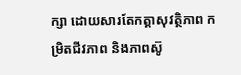ក្សា ដោយសារតែកត្តាសុវត្ថិភាព កម្រិតជីវភាព និងភាពស៊ូ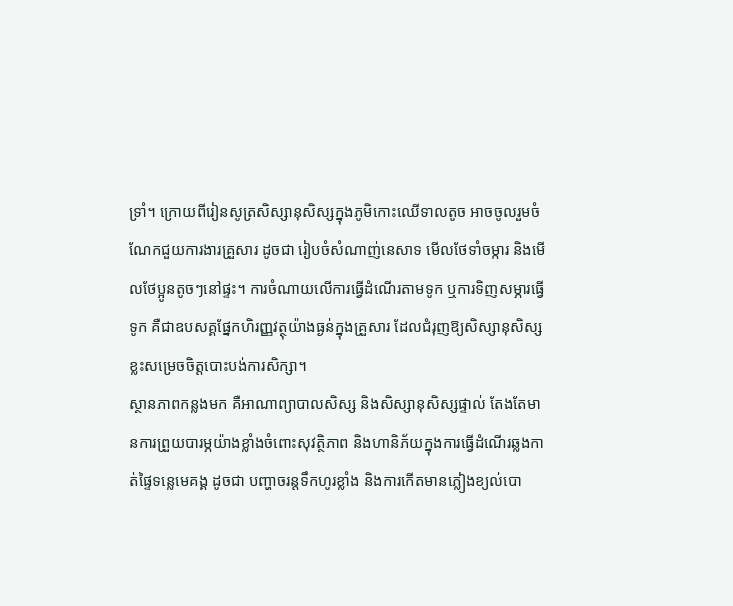ទ្រាំ។ ក្រោយពីរៀនសូត្រសិស្សានុសិស្សក្នុងភូមិកោះឈើទាលតូច អាចចូលរួមចំណែកជួយការងារគ្រួសារ ដូចជា រៀបចំសំណាញ់នេសាទ មើលថែទាំចម្ការ និងមើលថែប្អូនតូចៗនៅផ្ទះ។ ការចំណាយលើការធ្វើដំណើរតាមទូក ឬការទិញសម្ភារធ្វើទូក គឺជាឧបសគ្គផ្នែកហិរញ្ញវត្ថុយ៉ាងធ្ងន់ក្នុងគ្រួសារ ដែលជំរុញឱ្យសិស្សានុសិស្សខ្លះសម្រេចចិត្តបោះបង់ការសិក្សា។
ស្ថានភាពកន្លងមក គឺអាណាព្យាបាលសិស្ស និងសិស្សានុសិស្សផ្ទាល់ តែងតែមានការព្រួយបារម្ភយ៉ាងខ្លាំងចំពោះសុវត្ថិភាព និងហានិភ័យក្នុងការធ្វើដំណើរឆ្លងកាត់ផ្ទៃទន្លេមេគង្គ ដូចជា បញ្ហាចរន្តទឹកហូរខ្លាំង និងការកើតមានភ្លៀងខ្យល់បោ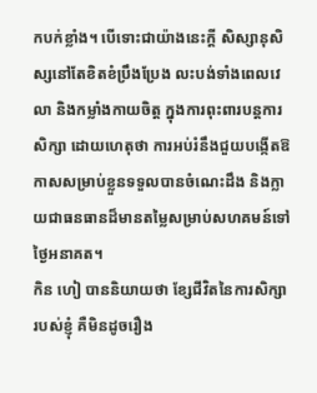កបក់ខ្លាំង។ បើទោះជាយ៉ាងនេះក្តី សិស្សានុសិស្សនៅតែខិតខំប្រឹងប្រែង លះបង់ទាំងពេលវេលា និងកម្លាំងកាយចិត្ត ក្នុងការពុះពារបន្តការសិក្សា ដោយហេតុថា ការអប់រំនឹងជួយបង្កើតឱកាសសម្រាប់ខ្លួនទទួលបានចំណេះដឹង និងក្លាយជាធនធានដ៏មានតម្លៃសម្រាប់សហគមន៍ទៅថ្ងៃអនាគត។
កិន ហៀ បាននិយាយថា ខ្សែជីវិតនៃការសិក្សារបស់ខ្ញុំ គឺមិនដូចរឿង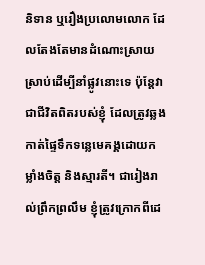និទាន ឬរឿងប្រលោមលោក ដែលតែងតែមានដំណោះស្រាយស្រាប់ដើម្បីនាំផ្លូវនោះទេ ប៉ុន្តែវាជាជីវិតពិតរបស់ខ្ញុំ ដែលត្រូវឆ្លងកាត់ផ្ទៃទឹកទន្លេមេគង្គដោយកម្លាំងចិត្ត និងស្មារតី។ ជារៀងរាល់ព្រឹកព្រលឹម ខ្ញុំត្រូវក្រោកពីដេ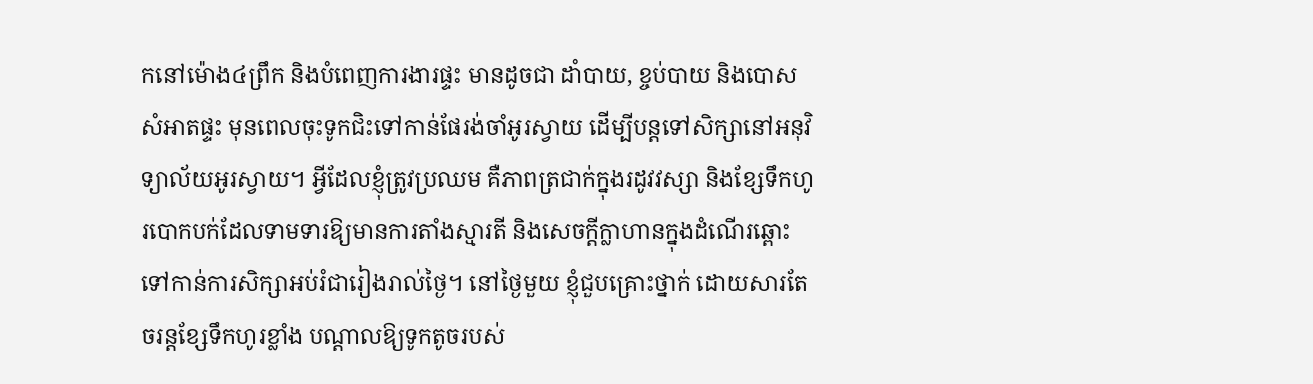កនៅម៉ោង៤ព្រឹក និងបំពេញការងារផ្ទះ មានដូចជា ដាំបាយ, ខ្ចប់បាយ និងបោសសំអាតផ្ទះ មុនពេលចុះទូកជិះទៅកាន់ផែរង់ចាំអូរស្វាយ ដើម្បីបន្តទៅសិក្សានៅអនុវិទ្យាល័យអូរស្វាយ។ អ្វីដែលខ្ញុំត្រូវប្រឈម គឺភាពត្រជាក់ក្នុងរដូវវស្សា និងខ្សែទឹកហូរបោកបក់ដែលទាមទារឱ្យមានការតាំងស្មារតី និងសេចក្ដីក្លាហានក្នុងដំណើរឆ្ពោះទៅកាន់ការសិក្សាអប់រំជារៀងរាល់ថ្ងៃ។ នៅថ្ងៃមួយ ខ្ញុំជួបគ្រោះថ្នាក់ ដោយសារតែចរន្តខ្សែទឹកហូរខ្លាំង បណ្ដាលឱ្យទូកតូចរបស់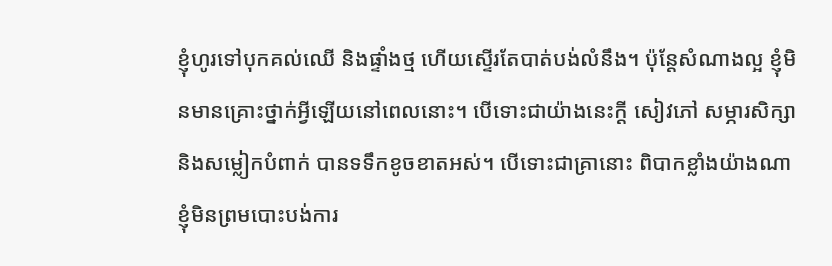ខ្ញុំហូរទៅបុកគល់ឈើ និងផ្ទាំងថ្ម ហើយស្ទើរតែបាត់បង់លំនឹង។ ប៉ុន្តែសំណាងល្អ ខ្ញុំមិនមានគ្រោះថ្នាក់អ្វីឡើយនៅពេលនោះ។ បើទោះជាយ៉ាងនេះក្ដី សៀវភៅ សម្ភារសិក្សា និងសម្លៀកបំពាក់ បានទទឹកខូចខាតអស់។ បើទោះជាគ្រានោះ ពិបាកខ្លាំងយ៉ាងណា ខ្ញុំមិនព្រមបោះបង់ការ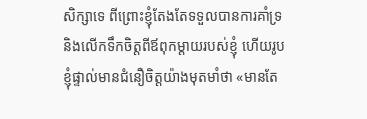សិក្សាទេ ពីព្រោះខ្ញុំតែងតែទទួលបានការគាំទ្រ និងលើកទឹកចិត្តពីឪពុកម្ដាយរបស់ខ្ញុំ ហើយរូបខ្ញុំផ្ទាល់មានជំនឿចិត្តយ៉ាងមុតមាំថា «មានតែ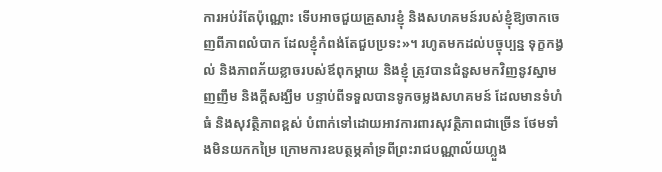ការអប់រំតែប៉ុណ្ណោះ ទើបអាចជួយគ្រួសារខ្ញុំ និងសហគមន៍របស់ខ្ញុំឱ្យចាកចេញពីភាពលំបាក ដែលខ្ញុំកំពង់តែជួបប្រទះ»។ រហូតមកដល់បច្ចុប្បន្ន ទុក្ខកង្វល់ និងភាពភ័យខ្លាចរបស់ឪពុកម្ដាយ និងខ្ញុំ ត្រូវបានជំនួសមកវិញនូវស្នាមញញឹម និងក្ដីសង្ឃឹម បន្ទាប់ពីទទួលបានទូកចម្លងសហគមន៍ ដែលមានទំហំធំ និងសុវត្ថិភាពខ្ពស់ បំពាក់ទៅដោយអាវការពារសុវត្ថិភាពជាច្រើន ថែមទាំងមិនយកកម្រៃ ក្រោមការឧបត្ថម្ភគាំទ្រពីព្រះរាជបណ្ណាល័យហ្លួង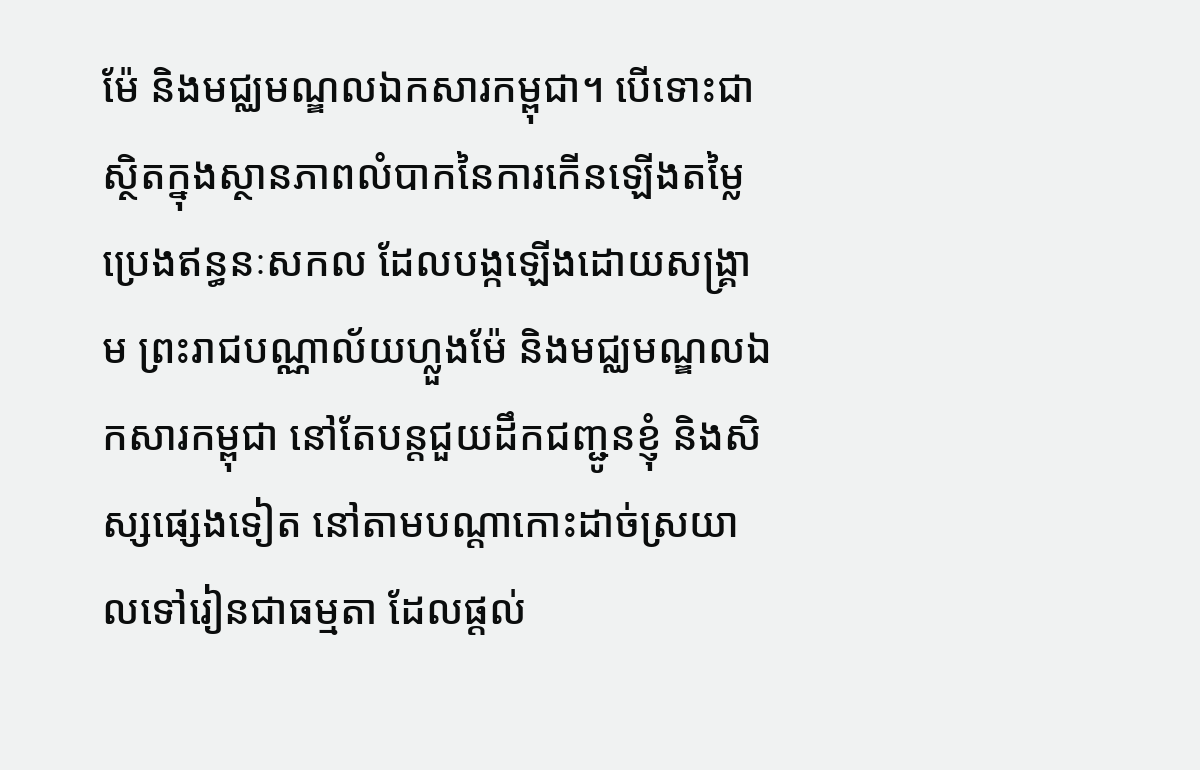ម៉ែ និងមជ្ឈមណ្ឌលឯកសារកម្ពុជា។ បើទោះជាស្ថិតក្នុងស្ថានភាពលំបាកនៃការកើនឡើងតម្លៃប្រេងឥន្ធនៈសកល ដែលបង្កឡើងដោយសង្គ្រាម ព្រះរាជបណ្ណាល័យហ្លួងម៉ែ និងមជ្ឈមណ្ឌលឯកសារកម្ពុជា នៅតែបន្តជួយដឹកជញ្ជូនខ្ញុំ និងសិស្សផ្សេងទៀត នៅតាមបណ្ដាកោះដាច់ស្រយាលទៅរៀនជាធម្មតា ដែលផ្ដល់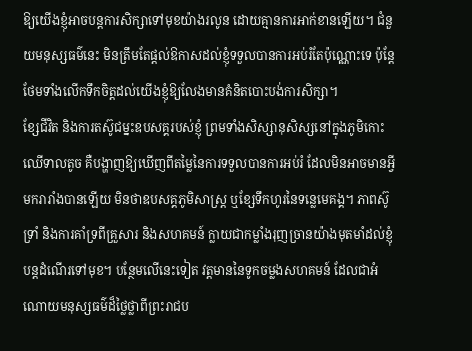ឱ្យយើងខ្ញុំអាចបន្តការសិក្សាទៅមុខយ៉ាងរលូន ដោយគ្មានការអាក់ខានឡើយ។ ជំនួយមនុស្សធម៌នេះ មិនត្រឹមតែផ្ដល់ឱកាសដល់ខ្ញុំទទួលបានការអប់រំតែប៉ុណ្ណោះទេ ប៉ុន្តែថែមទាំងលើកទឹកចិត្តដល់យើងខ្ញុំឱ្យលែងមានគំនិតបោះបង់ការសិក្សា។
ខ្សែជីវិត និងការតស៊ូជម្នះឧបសគ្គរបស់ខ្ញុំ ព្រមទាំងសិស្សានុសិស្សនៅក្នុងភូមិកោះឈើទាលតូច គឺបង្ហាញឱ្យឃើញពីតម្លៃនៃការទទួលបានការអប់រំ ដែលមិនអាចមានអ្វីមករារាំងបានឡើយ មិនថាឧបសគ្គភូមិសាស្ត្រ ឬខ្សែទឹកហូរនៃទន្លេមេគង្គ។ ភាពស៊ូទ្រាំ និងការគាំទ្រពីគ្រួសារ និងសហគមន៍ ក្លាយជាកម្លាំងរុញច្រានយ៉ាងមុតមាំដល់ខ្ញុំបន្តដំណើរទៅមុខ។ បន្ថែមលើនេះទៀត វត្តមាននៃទូកចម្លងសហគមន៍ ដែលជាអំណោយមនុស្សធម៌ដ៏ថ្លៃថ្លាពីព្រះរាជប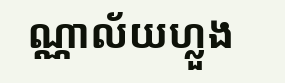ណ្ណាល័យហ្លួង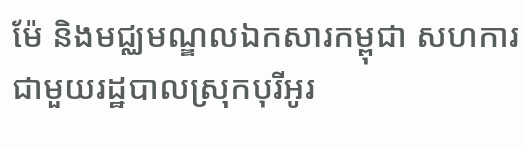ម៉ែ និងមជ្ឈមណ្ឌលឯកសារកម្ពុជា សហការជាមួយរដ្ឋបាលស្រុកបុរីអូរ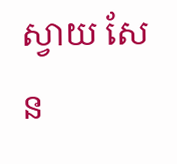ស្វាយ សែន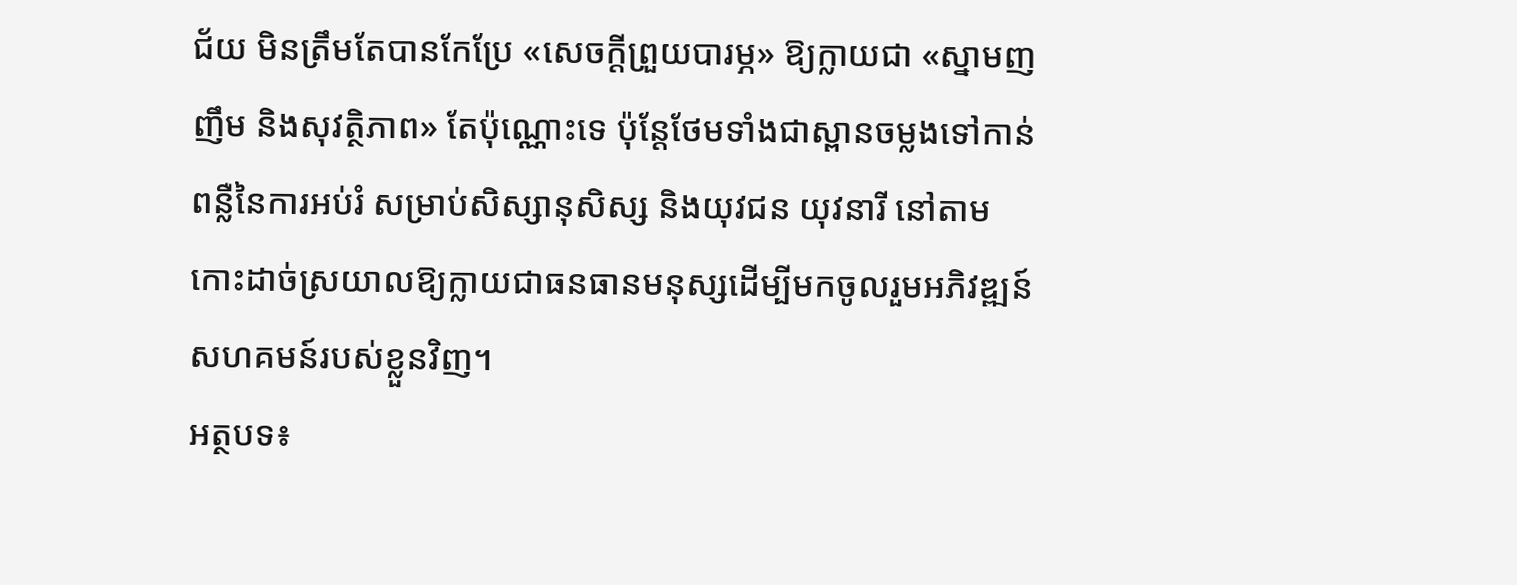ជ័យ មិនត្រឹមតែបានកែប្រែ «សេចក្តីព្រួយបារម្ភ» ឱ្យក្លាយជា «ស្នាមញញឹម និងសុវត្ថិភាព» តែប៉ុណ្ណោះទេ ប៉ុន្តែថែមទាំងជាស្ពានចម្លងទៅកាន់ពន្លឺនៃការអប់រំ សម្រាប់សិស្សានុសិស្ស និងយុវជន យុវនារី នៅតាមកោះដាច់ស្រយាលឱ្យក្លាយជាធនធានមនុស្សដើម្បីមកចូលរួមអភិវឌ្ឍន៍សហគមន៍របស់ខ្លួនវិញ។
អត្ថបទ៖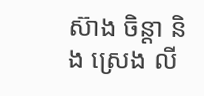ស៊ាង ចិន្ដា និង ស្រេង លី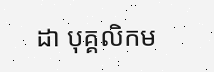ដា បុគ្គលិកម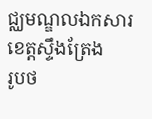ជ្ឈមណ្ឌលឯកសារខេត្តស្ទឹងត្រែង
រូបថ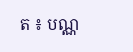ត ៖ បណ្ណ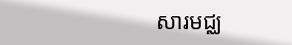សារមជ្ឈ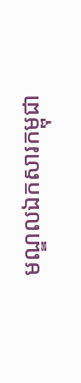មណ្ឌលឯកសារកម្ពុជា